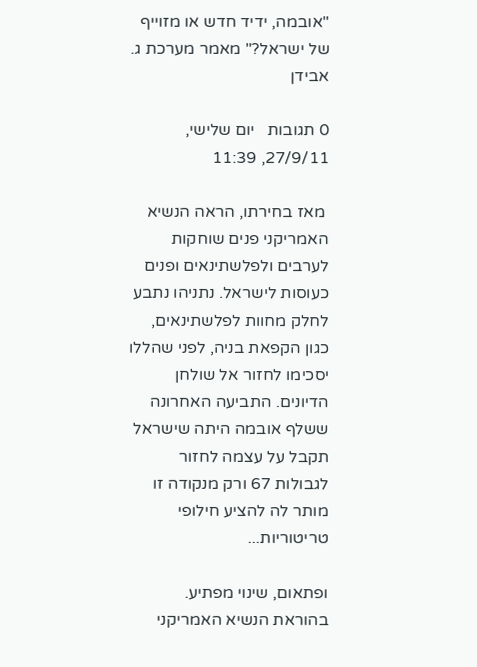"אובמה, ידיד חדש או מזוייף של ישראל?" מאמר מערכת ג. אבידן

0 תגובות   יום שלישי, 27/9/11, 11:39

 מאז בחירתו, הראה הנשיא האמריקני פנים שוחקות לערבים ולפלשתינאים ופנים כעוסות לישראל. נתניהו נתבע לחלק מחוות לפלשתינאים, כגון הקפאת בניה, לפני שהללו יסכימו לחזור אל שולחן הדיונים. התביעה האחרונה ששלף אובמה היתה שישראל תקבל על עצמה לחזור לגבולות 67 ורק מנקודה זו מותר לה להציע חילופי טריטוריות...

ופתאום, שינוי מפתיע. בהוראת הנשיא האמריקני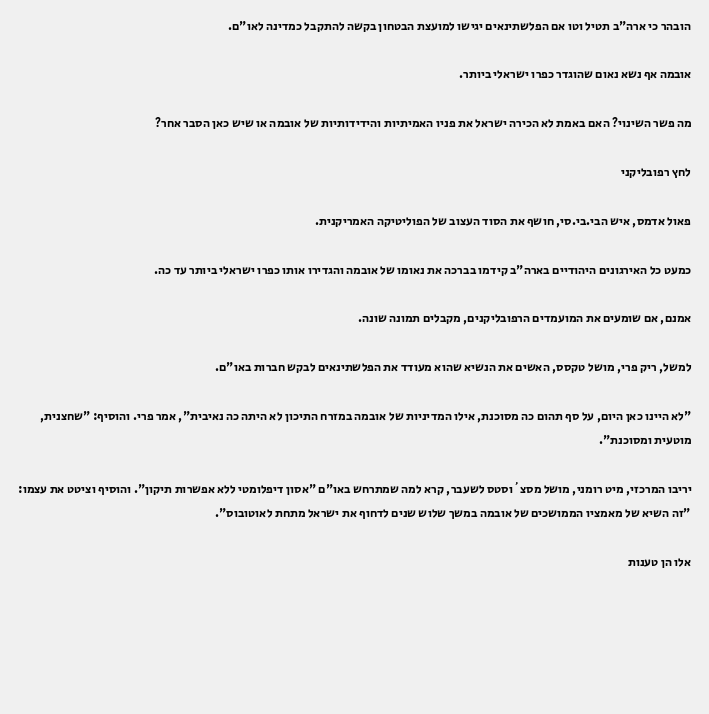הובהר כי ארה"ב תטיל וטו אם הפלשתינאים יגישו למועצת הבטחון בקשה להתקבל כמדינה לאו"ם.

אובמה אף נשא נאום שהוגדר כפרו ישראלי ביותר.

מה פשר השינוי? האם באמת לא הכירה ישראל את פניו האמיתיות והידידותיות של אובמה או שיש כאן הסבר אחר?

לחץ רפובליקני

פאול אדמס, איש הבי.בי.סי, חושף את הסוד העצוב של הפוליטיקה האמריקנית.

כמעט כל האירגונים היהודיים בארה"ב קידמו בברכה את נאומו של אובמה והגדירו אותו כפרו ישראלי ביותר עד כה.

אמנם, אם שומעים את המועמדים הרפובליקנים, מקבלים תמונה שונה.

למשל, ריק פרי, מושל טקסס, האשים את הנשיא שהוא מעודד את הפלשתינאים לבקש חברות באו"ם.

"לא היינו כאן היום, על סף תהום כה מסוכנת, אילו המדיניות של אובמה במזרח התיכון לא היתה כה נאיבית", אמר פרי. והוסיף: "שחצנית, מוטעית ומסוכנת".

יריבו המרכזי, מיט רומני, מושל מסצ´וסטס לשעבר, קרא למה שמתרחש באו"ם "אסון דיפלומטי ללא אפשרות תיקון". והוסיף וציטט את עצמו: "זה השיא של מאמציו הממושכים של אובמה במשך שלוש שנים לדחוף את ישראל מתחת לאוטובוס".

אלו הן טענות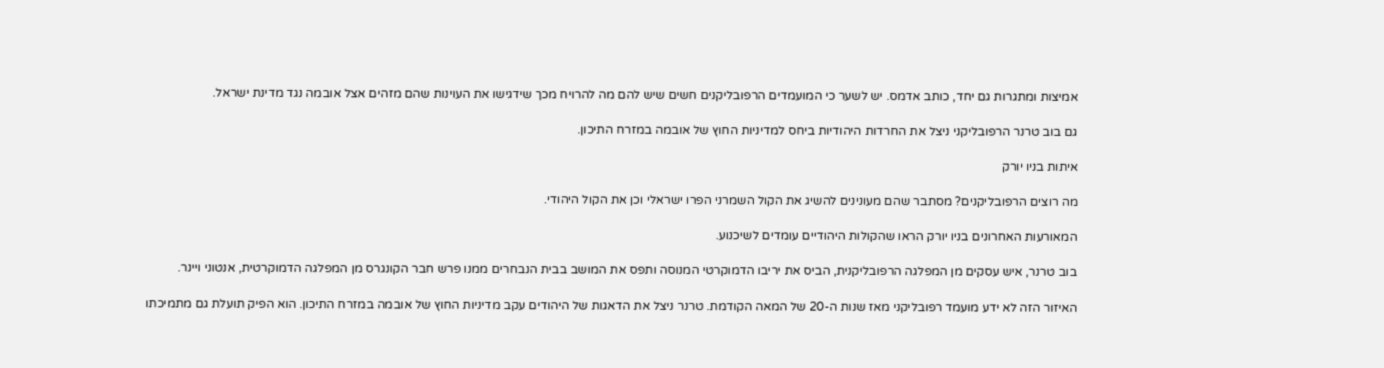אמיצות ומתגרות גם יחד, כותב אדמס. יש לשער כי המועמדים הרפובליקנים חשים שיש להם מה להרויח מכך שידגישו את העוינות שהם מזהים אצל אובמה נגד מדינת ישראל.

גם בוב טרנר הרפובליקני ניצל את החרדות היהודיות ביחס למדיניות החוץ של אובמה במזרח התיכון.

איתות בניו יורק

מה רוצים הרפובליקנים? מסתבר שהם מעונינים להשיג את הקול השמרני הפרו ישראלי וכן את הקול היהודי.

המאורעות האחרונים בניו יורק הראו שהקולות היהודיים עומדים לשיכנוע.

בוב טרנר, איש עסקים מן המפלגה הרפובליקנית, הביס את יריבו הדמוקרטי המנוסה ותפס את המושב בבית הנבחרים ממנו פרש חבר הקונגרס מן המפלגה הדמוקרטית, אנטוני ויינר.

האיזור הזה לא ידע מועמד רפובליקני מאז שנות ה-20 של המאה הקודמת. טרנר ניצל את הדאגות של היהודים עקב מדיניות החוץ של אובמה במזרח התיכון. הוא הפיק תועלת גם מתמיכתו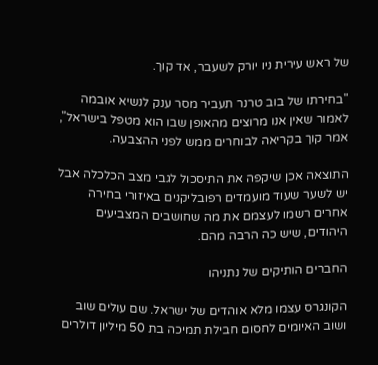של ראש עירית ניו יורק לשעבר, אד קוך.

"בחירתו של בוב טרנר תעביר מסר ענק לנשיא אובמה לאמור שאין אנו מרוצים מהאופן שבו הוא מטפל בישראל", אמר קוך בקריאה לבוחרים ממש לפני ההצבעה.

התוצאה אכן שיקפה את התיסכול לגבי מצב הכלכלה אבל יש לשער שעוד מועמדים רפובליקנים באיזורי בחירה אחרים רשמו לעצמם את מה שחושבים המצביעים היהודים, שיש כה הרבה מהם.

החברים הותיקים של נתניהו

הקונגרס עצמו מלא אוהדים של ישראל. שם עולים שוב ושוב האיומים לחסום חבילת תמיכה בת 50 מיליון דולרים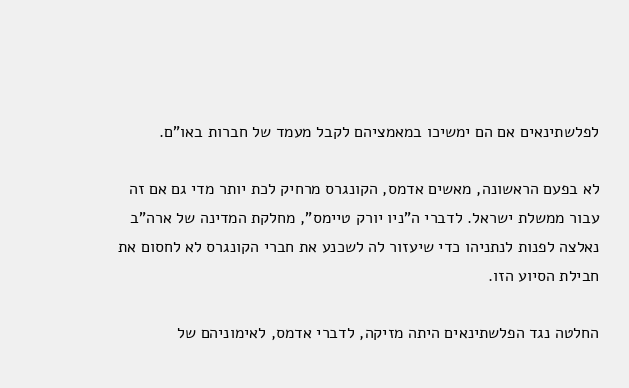לפלשתינאים אם הם ימשיכו במאמציהם לקבל מעמד של חברות באו"ם.

לא בפעם הראשונה, מאשים אדמס, הקונגרס מרחיק לכת יותר מדי גם אם זה עבור ממשלת ישראל. לדברי ה"ניו יורק טיימס", מחלקת המדינה של ארה"ב נאלצה לפנות לנתניהו כדי שיעזור לה לשכנע את חברי הקונגרס לא לחסום את חבילת הסיוע הזו.

החלטה נגד הפלשתינאים היתה מזיקה, לדברי אדמס, לאימוניהם של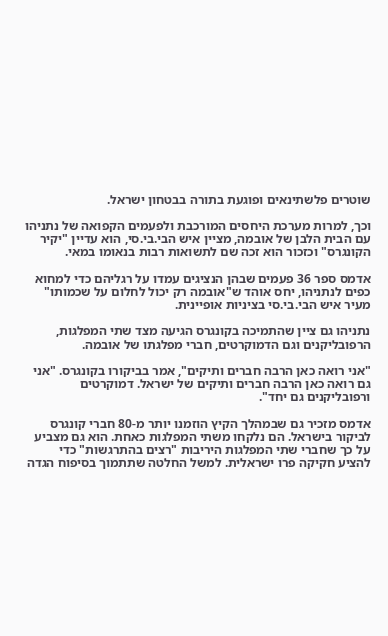שוטרים פלשתינאים ופוגעת בתורה בבטחון ישראל.

וכך, למרות מערכת היחסים המורכבת ולפעמים הקפואה של נתניהו עם הבית הלבן של אובמה, מציין איש הבי.בי.סי, הוא עדיין "יקיר הקונגרס" וכזכור הוא זכה שם לתשואות רבות בנאומו במאי.

אדמס ספר 36 פעמים שבהן הנציגים עמדו על רגליהם כדי למחוא כפים לנתניהו, יחס אוהד ש"אובמה רק יכול לחלום על שכמותו" מעיר איש הבי.בי.סי בציניות אופיינית.

נתניהו גם ציין שהתמיכה בקונגרס הגיעה מצד שתי המפלגות, הרפובליקנים וגם הדמוקרטים, חברי מפלגתו של אובמה.

"אני רואה כאן הרבה חברים ותיקים", אמר בביקורו בקונגרס. "אני גם רואה כאן הרבה חברים ותיקים של ישראל. דמוקרטים ורפובליקנים גם יחד".

אדמס מזכיר גם שבמהלך הקיץ הוזמנו יותר מ-80 חברי קונגרס לביקור בישראל. הם נלקחו משתי המפלגות כאחת. הוא גם מצביע על כך שחברי שתי המפלגות היריבות "רצים בהתרגשות" כדי להציע חקיקה פרו ישראלית. למשל החלטה שתתמוך בסיפוח הגדה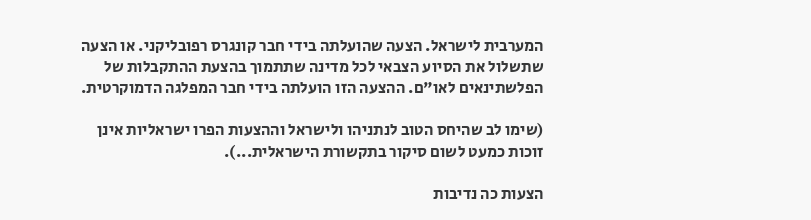המערבית לישראל. הצעה שהועלתה בידי חבר קונגרס רפובליקני. או הצעה שתשלול את הסיוע הצבאי לכל מדינה שתתמוך בהצעת ההתקבלות של הפלשתינאים לאו"ם. ההצעה הזו הועלתה בידי חבר המפלגה הדמוקרטית.

(שימו לב שהיחס הטוב לנתניהו ולישראל וההצעות הפרו ישראליות אינן זוכות כמעט לשום סיקור בתקשורת הישראלית...).

הצעות כה נדיבות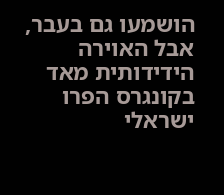הושמעו גם בעבר, אבל האוירה הידידותית מאד בקונגרס הפרו ישראלי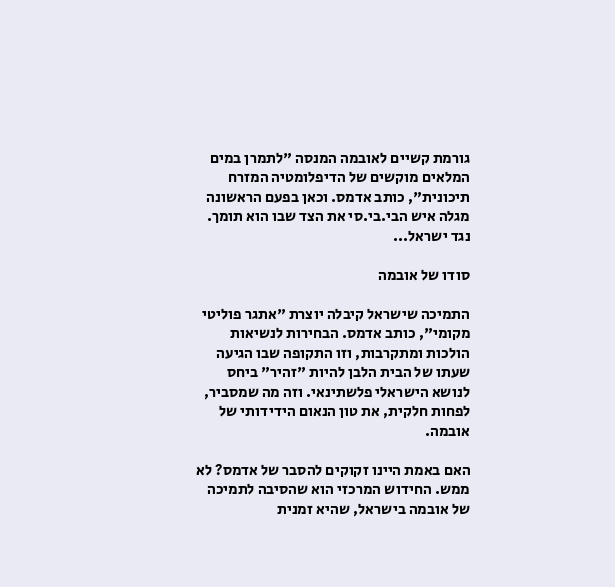גורמת קשיים לאובמה המנסה "לתמרן במים המלאים מוקשים של הדיפלומטיה המזרח תיכונית", כותב אדמס. וכאן בפעם הראשונה מגלה איש הבי.בי.סי את הצד שבו הוא תומך. נגד ישראל...

סודו של אובמה

התמיכה שישראל קיבלה יוצרת "אתגר פוליטי מקומי", כותב אדמס. הבחירות לנשיאות הולכות ומתקרבות, וזו התקופה שבו הגיעה שעתו של הבית הלבן להיות "זהיר" ביחס לנושא הישראלי פלשתינאי. וזה מה שמסביר, לפחות חלקית, את טון הנאום הידידותי של אובמה.

האם באמת היינו זקוקים להסבר של אדמס? לא ממש. החידוש המרכזי הוא שהסיבה לתמיכה של אובמה בישראל, שהיא זמנית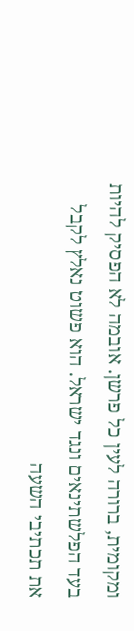ומקומית, ברורה לעין כל פרשן. אובמה לא הפסיק להיות בעד הפלשתינאים ונגד ישראל. הוא פשוט נאלץ לקבל את תכתיבי השעה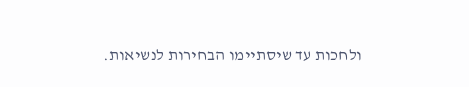ולחכות עד שיסתיימו הבחירות לנשיאות.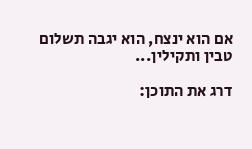אם הוא ינצח, הוא יגבה תשלום טבין ותקילין...

דרג את התוכן: